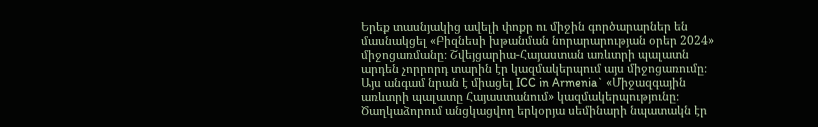Երեք տասնյակից ավելի փոքր ու միջին գործարարներ են մասնակցել «Բիզնեսի խթանման նորարարության օրեր 2024» միջոցառմանը։ Շվեյցարիա-Հայաստան առևտրի պալատն արդեն չորրորդ տարին էր կազմակերպում այս միջոցառումը։ Այս անգամ նրան է միացել ICC in Armenia` «Միջազգային առևտրի պալատը Հայաստանում» կազմակերպությունը։ Ծաղկաձորում անցկացվող երկօրյա սեմինարի նպատակն էր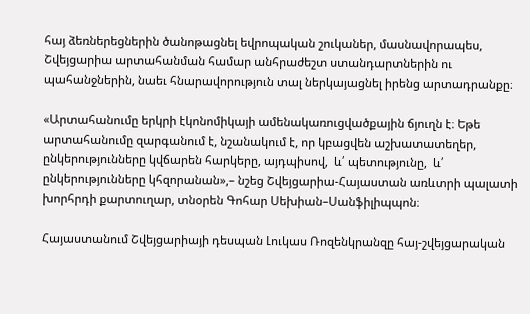հայ ձեռներեցներին ծանոթացնել եվրոպական շուկաներ, մասնավորապես, Շվեյցարիա արտահանման համար անհրաժեշտ ստանդարտներին ու պահանջներին, նաեւ հնարավորություն տալ ներկայացնել իրենց արտադրանքը։

«Արտահանումը երկրի էկոնոմիկայի ամենակառուցվածքային ճյուղն է։ Եթե արտահանումը զարգանում է, նշանակում է, որ կբացվեն աշխատատեղեր, ընկերությունները կվճարեն հարկերը, այդպիսով,  և՛ պետությունը,  և՛ ընկերությունները կհզորանան»,– նշեց Շվեյցարիա-Հայաստան առևտրի պալատի խորհրդի քարտուղար, տնօրեն Գոհար Սեխիան–Սանֆիլիպպոն։

Հայաստանում Շվեյցարիայի դեսպան Լուկաս Ռոզենկրանզը հայ-շվեյցարական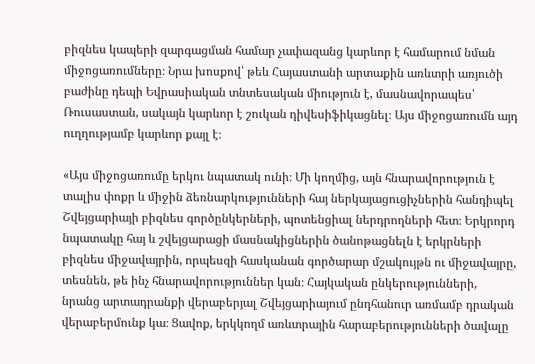բիզնես կապերի զարգացման համար չափազանց կարևոր է համարում նման միջոցառումները։ Նրա խոսքով՝ թեև Հայաստանի արտաքին առևտրի առյուծի բաժինը դեպի Եվրասիական տնտեսական միություն է, մասնավորապես՝ Ռուսաստան, սակայն կարևոր է շուկան դիվեսիֆիկացնել։ Այս միջոցառումն այդ ուղղությամբ կարևոր քայլ է։

«Այս միջոցառումը երկու նպատակ ունի։ Մի կողմից, այն հնարավորություն է տալիս փոքր և միջին ձեռնարկությունների հայ ներկայացուցիչներին հանդիպել Շվեյցարիայի բիզնես գործընկերների, պոտենցիալ ներդրողների հետ։ Երկրորդ նպատակը հայ և շվեյցարացի մասնակիցներին ծանոթացնելն է երկրների բիզնես միջավայրին, որպեսզի հասկանան գործարար մշակույթն ու միջավայրը, տեսնեն, թե ինչ հնարավորություններ կան։ Հայկական ընկերությունների, նրանց արտադրանքի վերաբերյալ Շվեյցարիայում ընդհանուր առմամբ դրական վերաբերմունք կա։ Ցավոք, երկկողմ առևտրային հարաբերությունների ծավալը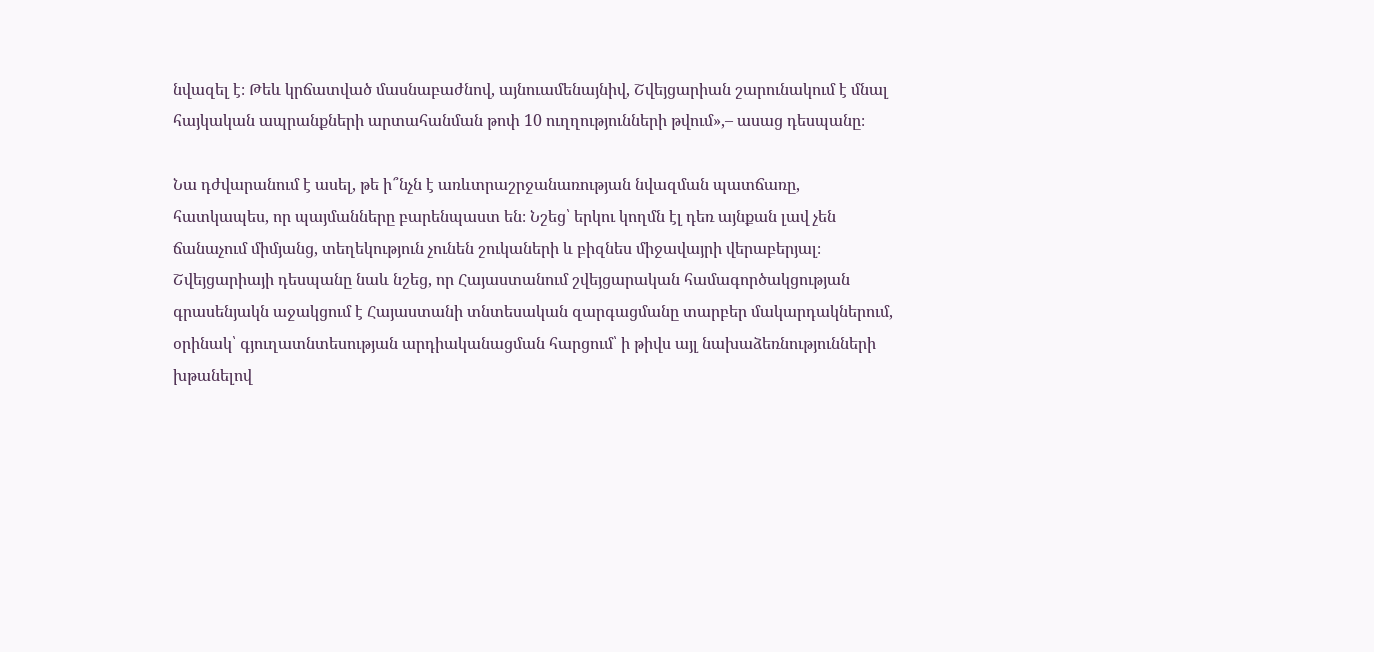նվազել է։ Թեև կրճատված մասնաբաժնով, այնուամենայնիվ, Շվեյցարիան շարունակում է մնալ հայկական ապրանքների արտահանման թոփ 10 ուղղությունների թվում»,– ասաց դեսպանը։

Նա դժվարանում է ասել, թե ի՞նչն է առևտրաշրջանառության նվազման պատճառը, հատկապես, որ պայմանները բարենպաստ են։ Նշեց՝ երկու կողմն էլ դեռ այնքան լավ չեն ճանաչում միմյանց, տեղեկություն չունեն շուկաների և բիզնես միջավայրի վերաբերյալ։ Շվեյցարիայի դեսպանը նաև նշեց, որ Հայաստանում շվեյցարական համագործակցության գրասենյակն աջակցում է Հայաստանի տնտեսական զարգացմանը տարբեր մակարդակներում, օրինակ՝ գյուղատնտեսության արդիականացման հարցում՝ ի թիվս այլ նախաձեռնությունների խթանելով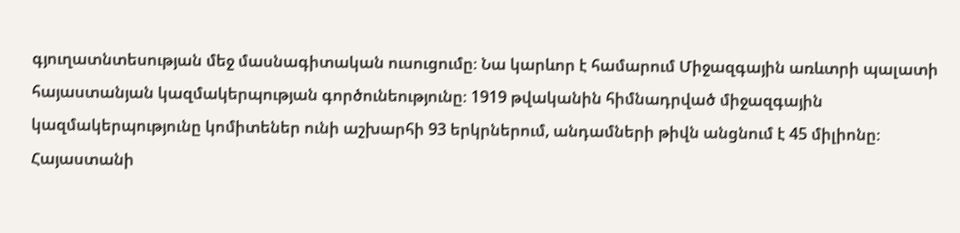գյուղատնտեսության մեջ մասնագիտական ուսուցումը։ Նա կարևոր է համարում Միջազգային առևտրի պալատի հայաստանյան կազմակերպության գործունեությունը։ 1919 թվականին հիմնադրված միջազգային կազմակերպությունը կոմիտեներ ունի աշխարհի 93 երկրներում, անդամների թիվն անցնում է 45 միլիոնը։ Հայաստանի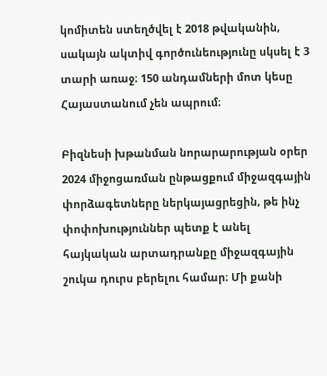կոմիտեն ստեղծվել է 2018 թվականին, սակայն ակտիվ գործունեությունը սկսել է 3 տարի առաջ։ 150 անդամների մոտ կեսը Հայաստանում չեն ապրում։

Բիզնեսի խթանման նորարարության օրեր 2024 միջոցառման ընթացքում միջազգային փորձագետները ներկայացրեցին, թե ինչ փոփոխություններ պետք է անել հայկական արտադրանքը միջազգային շուկա դուրս բերելու համար։ Մի քանի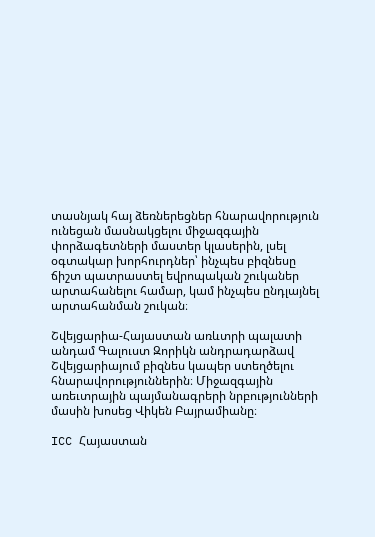տասնյակ հայ ձեռներեցներ հնարավորություն ունեցան մասնակցելու միջազգային փորձագետների մաստեր կլասերին, լսել օգտակար խորհուրդներ՝ ինչպես բիզնեսը ճիշտ պատրաստել եվրոպական շուկաներ արտահանելու համար, կամ ինչպես ընդլայնել արտահանման շուկան։

Շվեյցարիա-Հայաստան առևտրի պալատի անդամ Գալուստ Զորիկն անդրադարձավ Շվեյցարիայում բիզնես կապեր ստեղծելու հնարավորություններին։ Միջազգային առեւտրային պայմանագրերի նրբությունների մասին խոսեց Վիկեն Բայրամիանը։

ICC Հայաստան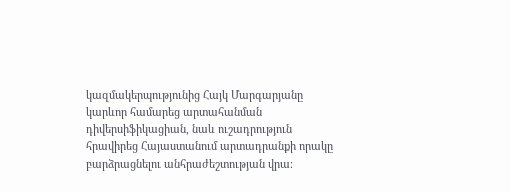կազմակերպությունից Հայկ Մարգարյանը կարևոր համարեց արտահանման դիվերսիֆիկացիան, նաև ուշադրություն հրավիրեց Հայաստանում արտադրանքի որակը բարձրացնելու անհրաժեշտության վրա։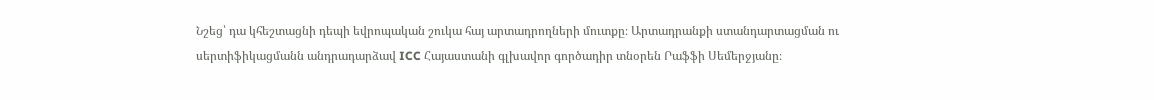Նշեց՝ դա կհեշտացնի դեպի եվրոպական շուկա հայ արտադրողների մուտքը։ Արտադրանքի ստանդարտացման ու սերտիֆիկացմանն անդրադարձավ ICC Հայաստանի գլխավոր գործադիր տնօրեն Րաֆֆի Սեմերջյանը։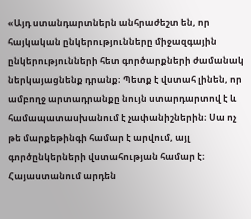«Այդ ստանդարտներն անհրաժեշտ են, որ հայկական ընկերությունները միջազգային ընկերությունների հետ գործարքների ժամանակ ներկայացնենք դրանք։ Պետք է վստահ լինեն, որ ամբողջ արտադրանքը նույն ստարդարտով է և համապատասխանում է չափանիշներին։ Սա ոչ թե մարքեթինգի համար է արվում, այլ գործընկերների վստահության համար է։ Հայաստանում արդեն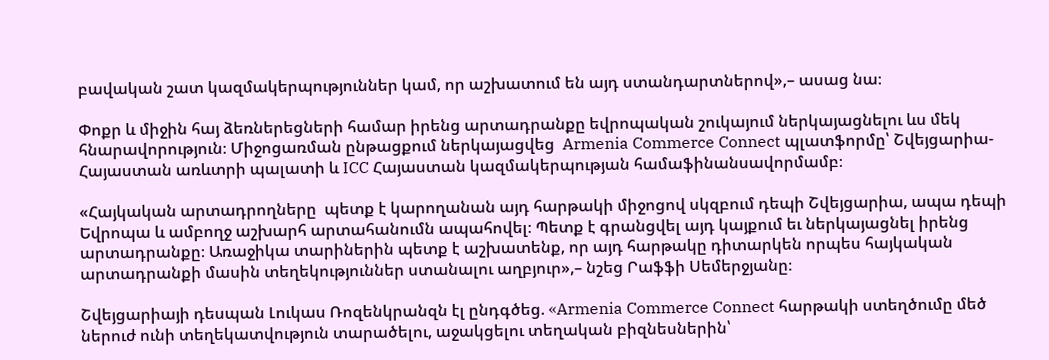բավական շատ կազմակերպություններ կամ, որ աշխատում են այդ ստանդարտներով»,– ասաց նա։

Փոքր և միջին հայ ձեռներեցների համար իրենց արտադրանքը եվրոպական շուկայում ներկայացնելու ևս մեկ հնարավորություն։ Միջոցառման ընթացքում ներկայացվեց  Armenia Commerce Connect պլատֆորմը՝ Շվեյցարիա-Հայաստան առևտրի պալատի և ICC Հայաստան կազմակերպության համաֆինանսավորմամբ։

«Հայկական արտադրողները  պետք է կարողանան այդ հարթակի միջոցով սկզբում դեպի Շվեյցարիա, ապա դեպի Եվրոպա և ամբողջ աշխարհ արտահանումն ապահովել։ Պետք է գրանցվել այդ կայքում եւ ներկայացնել իրենց արտադրանքը։ Առաջիկա տարիներին պետք է աշխատենք, որ այդ հարթակը դիտարկեն որպես հայկական արտադրանքի մասին տեղեկություններ ստանալու աղբյուր»,– նշեց Րաֆֆի Սեմերջյանը։

Շվեյցարիայի դեսպան Լուկաս Ռոզենկրանզն էլ ընդգծեց. «Armenia Commerce Connect հարթակի ստեղծումը մեծ ներուժ ունի տեղեկատվություն տարածելու, աջակցելու տեղական բիզնեսներին՝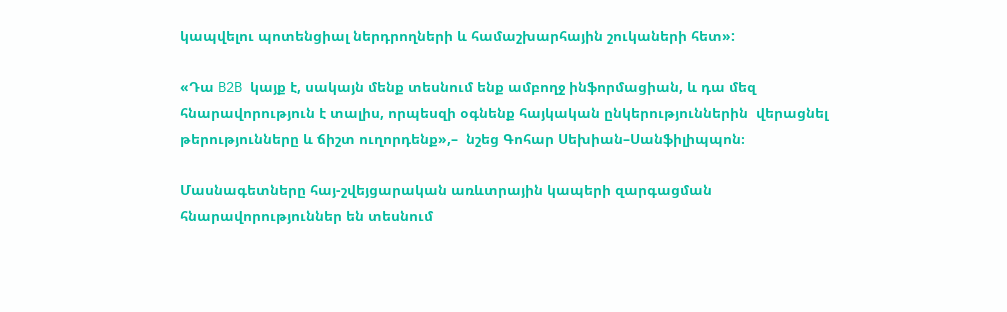կապվելու պոտենցիալ ներդրողների և համաշխարհային շուկաների հետ»:

«Դա B2B կայք է, սակայն մենք տեսնում ենք ամբողջ ինֆորմացիան, և դա մեզ հնարավորություն է տալիս, որպեսզի օգնենք հայկական ընկերություններին  վերացնել թերությունները և ճիշտ ուղորդենք»,–  նշեց Գոհար Սեխիան–Սանֆիլիպպոն։

Մասնագետները հայ-շվեյցարական առևտրային կապերի զարգացման հնարավորություններ են տեսնում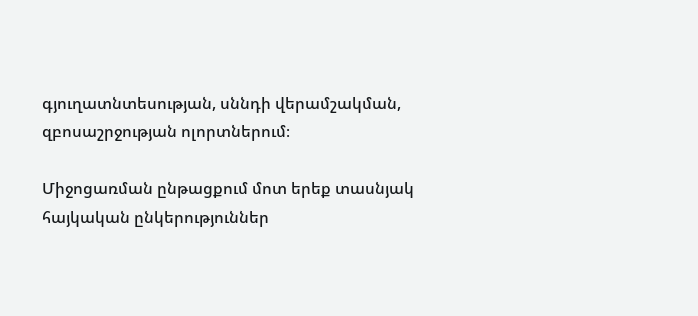գյուղատնտեսության, սննդի վերամշակման, զբոսաշրջության ոլորտներում։

Միջոցառման ընթացքում մոտ երեք տասնյակ հայկական ընկերություններ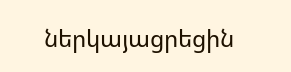ներկայացրեցին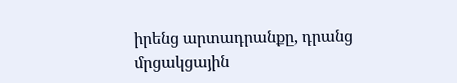իրենց արտադրանքը, դրանց մրցակցային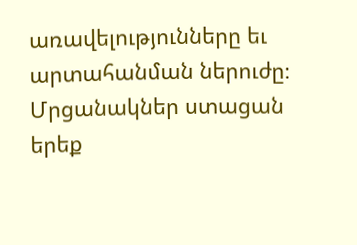առավելությունները եւ արտահանման ներուժը։ Մրցանակներ ստացան երեք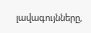լավագույնները,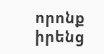որոնք իրենց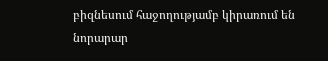բիզնեսում հաջողությամբ կիրառում են նորարար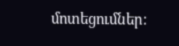մոտեցումներ։